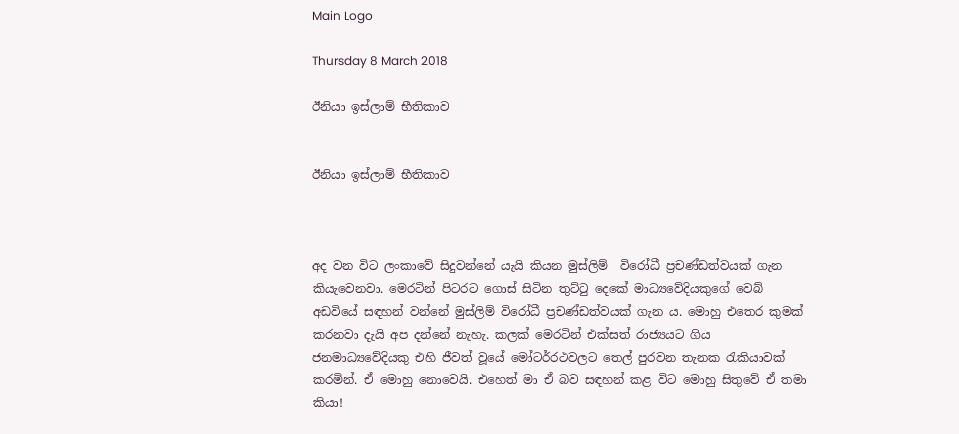Main Logo

Thursday 8 March 2018

ඊනියා ඉස්ලාම් භීතිකාව


ඊනියා ඉස්ලාම් භීතිකාව



අද වන විට ලංකාවේ සිදුවන්නේ යැයි කියන මුස්ලිම්  විරෝධී ප්‍රචණ්ඩත්වයක් ගැන කියැවෙනවා. මෙරටින් පිටරට ගොස් සිටින තුට්ටු දෙකේ මාධ්‍යවේදියකුගේ වෙබ් අඩවියේ සඳහන් වන්නේ මුස්ලිම් විරෝධී ප්‍රචණ්ඩත්වයක් ගැන ය. මොහු එතෙර කුමක් කරනවා දැයි අප දන්නේ නැහැ. කලක් මෙරටින් එක්සත් රාජ්‍යයට ගිය ජනමාධ්‍යවේදියකු එහි ජීවත් වූයේ මෝටර්රථවලට තෙල් පුරවන තැනක රැකියාවක් කරමින්. ඒ මොහු නොවෙයි. එහෙත් මා ඒ බව සඳහන් කළ විට මොහු සිතුවේ ඒ තමා කියා!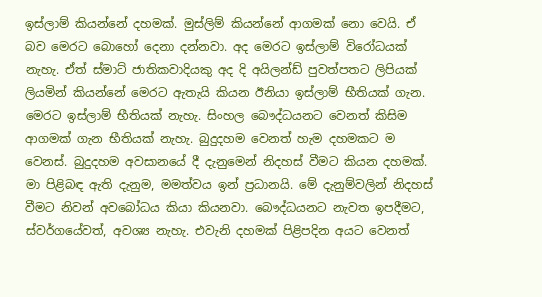ඉස්ලාම් කියන්නේ දහමක්. මුස්ලිම් කියන්නේ ආගමක් නො වෙයි. ඒ බව මෙරට බොහෝ දෙනා දන්නවා. අද මෙරට ඉස්ලාම් විරෝධයක් නැහැ. ඒත් ස්මාට් ජාතිකවාදියකු අද දි අයිලන්ඩ් පුවත්පතට ලිපියක් ලියමින් කියන්නේ මෙරට ඇතැයි කියන ඊනියා ඉස්ලාම් භීතියක් ගැන. මෙරට ඉස්ලාම් භීතියක් නැහැ. සිංහල බෞද්ධයනට වෙනත් කිසිම ආගමක් ගැන භීතියක් නැහැ. බුදුදහම වෙනත් හැම දහමකට ම වෙනස්. බුදුදහම අවසානයේ දී දැනුමෙන් නිදහස් වීමට කියන දහමක්. මා පිළිබඳ ඇති දැනුම, මමත්වය ඉන් ප්‍රධානයි. මේ දැනුම්වලින් නිදහස් වීමට නිවන් අවබෝධය කියා කියනවා. බෞද්ධයනට නැවත ඉපදීමට, ස්වර්ගයේවත්, අවශ්‍ය නැහැ. එවැනි දහමක් පිළිපදින අයට වෙනත්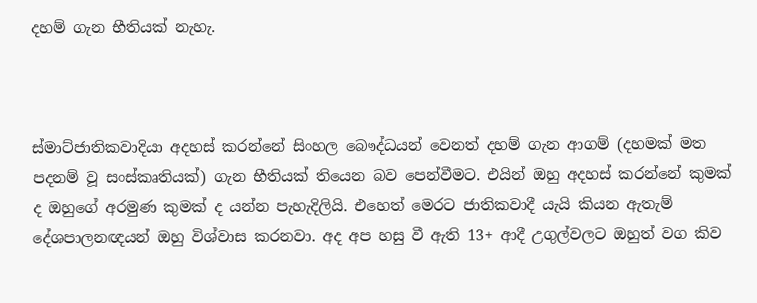දහම් ගැන භීතියක් නැහැ.



ස්මාට්ජාතිකවාදියා අදහස් කරන්නේ සිංහල බෞද්ධයන් වෙනත් දහම් ගැන ආගම් (දහමක් මත පදනම් වූ සංස්කෘතියක්) ගැන භීතියක් තියෙන බව පෙන්වීමට. එයින් ඔහු අදහස් කරන්නේ කුමක් ද ඔහුගේ අරමුණ කුමක් ද යන්න පැහැදිලියි. එහෙත් මෙරට ජාතිකවාදී යැයි කියන ඇතැම් දේශපාලනඥයන් ඔහු විශ්වාස කරනවා. අද අප හසු වී ඇති 13+ ආදී උගුල්වලට ඔහුත් වග කිව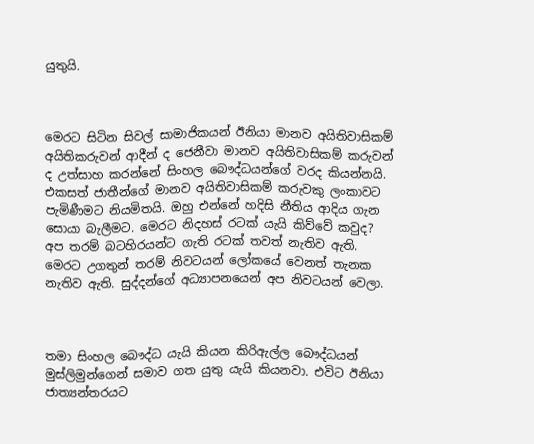යුතුයි.



මෙරට සිටින සිවල් සාමාජිකයන් ඊනියා මානව අයිතිවාසිකම් අයිතිකරුවන් ආදීන් ද ජෙනීවා මානව අයිතිවාසිකම් කරුවන් ද උත්සාහ කරන්නේ සිංහල බෞද්ධයන්ගේ වරද කියන්නයි. එකසත් ජාතීන්ගේ මානව අයිතිවාසිකම් කරුවකු ලංකාවට පැමිණීමට නියමිතයි. ඔහු එන්නේ හදිසි නීතිය ආදිය ගැන සොයා බැලීමට. මෙරට නිදහස් රටක් යැයි කිව්වේ කවුද? අප තරම් බටහිරයන්ට ගැති රටක් තවත් නැතිව ඇති. මෙරට උගතුන් තරම් නිවටයන් ලෝකයේ වෙනත් තැනක නැතිව ඇති. සුද්දන්ගේ අධ්‍යාපනයෙන් අප නිවටයන් වෙලා.



තමා සිංහල බෞද්ධ යැයි කියන කිරිඇල්ල බෞද්ධයන් මුස්ලිමුන්ගෙන් සමාව ගත යුතු යැයි කියනවා. එවිට ඊනියා ජාත්‍යන්තරයට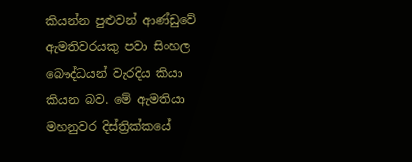කියන්න පුළුවන් ආණ්ඩුවේ ඇමතිවරයකු පවා සිංහල බෞද්ධයන් වැරදිය කියා කියන බව. මේ ඇමතියා මහනුවර දිස්ත්‍රික්කයේ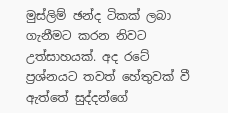මුස්ලිම් ඡන්ද ටිකක් ලබා ගැනීමට කරන නිවට උත්සාහයක්. අද රටේ ප්‍රශ්නයට තවත් හේතුවක් වී ඇත්තේ සුද්දන්ගේ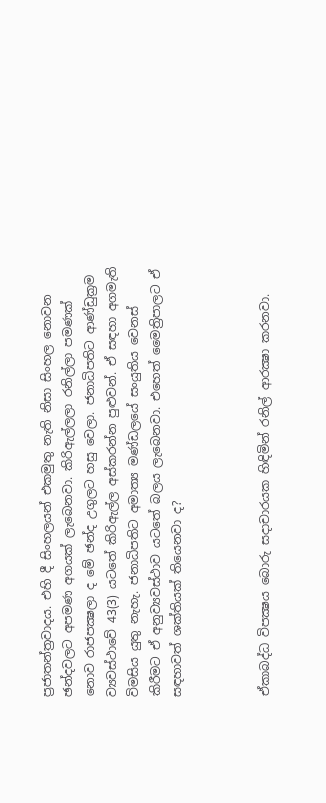ප්‍රජාතන්ත්‍රවාදය. එහි දී සිංහලයන් එකමුතු නැති නිසා සිංහල නොවන ඡන්දවලට අපමණ අගයක් ලැබෙනවා. කිරිඇල්ලලා රනිල්ලා පමණක් නොව රාජපක්‍ෂලා ද මේ ඡන්ද උගුලට හසු වෙලා. ජනාධිපතිට ආණ්ඩුක්‍රම ව්‍යවස්ථාවේ 43(3) යටතේ කිරිඇල්ල අස්කරන්න පුළුවන්. ඒ සඳහා අගමැති විමසිය යුතු නැහැ. ජනාධිපතිට අමාත්‍ය මණ්ඩලයේ සංයුතිය වෙනස් කිරීමට ඒ අනුව්‍යවස්ථාව යටතේ බලය ලැබෙනවා. එහෙත් මෛත්‍රිපාලට ඒ සඳහාවත් ශක්තියක් තියෙනවා ද?



ඒකාබද්ධ විපක්‍ෂය බොරු සදාචාරයක හිඳිමින් රනිල් ආරක්‍ෂා කරනවා.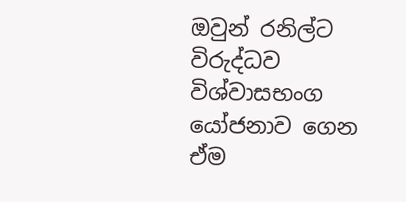ඔවුන් රනිල්ට විරුද්ධව විශ්වාසභංග යෝජනාව ගෙන ඒම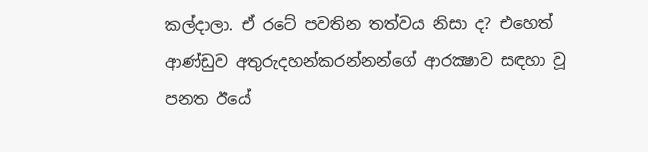කල්දාලා. ඒ රටේ පවතින තත්වය නිසා ද? එහෙත් ආණ්ඩුව අතුරුදහන්කරන්නන්ගේ ආරක්‍ෂාව සඳහා වූ පනත ඊයේ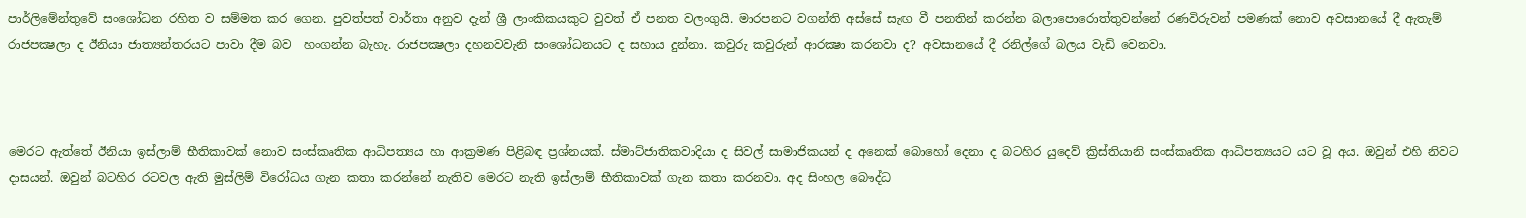පාර්ලිමේන්තුවේ සංශෝධන රහිත ව සම්මත කර ගෙන. පුවත්පත් වාර්තා අනුව දැන් ශ්‍රී ලාංකිකයකුට වුවත් ඒ පනත වලංගුයි. මාරපනට වගන්ති අස්සේ සැඟ වී පනතින් කරන්න බලාපොරොත්තුවන්නේ රණවිරුවන් පමණක් නොව අවසානයේ දී ඇතැම් රාජපක්‍ෂලා ද ඊනියා ජාත්‍යන්තරයට පාවා දීම බව  හංගන්න බැහැ. රාජපක්‍ෂලා දහනවවැනි සංශෝධනයට ද සහාය දුන්නා. කවුරු කවුරුන් ආරක්‍ෂා කරනවා ද? අවසානයේ දී රනිල්ගේ බලය වැඩි වෙනවා.



මෙරට ඇත්තේ ඊනියා ඉස්ලාම් භීතිකාවක් නොව සංස්කෘතික ආධිපත්‍යය හා ආක්‍රමණ පිළිබඳ ප්‍රශ්නයක්. ස්මාට්ජාතිකවාදියා ද සිවල් සාමාජිකයන් ද අනෙක් බොහෝ දෙනා ද බටහිර යුදෙව් ක්‍රිස්තියානි සංස්කෘතික ආධිපත්‍යයට යට වූ අය. ඔවුන් එහි නිවට දාසයන්. ඔවුන් බටහිර රටවල ඇති මුස්ලිම් විරෝධය ගැන කතා කරන්නේ නැතිව මෙරට නැති ඉස්ලාම් භීතිකාවක් ගැන කතා කරනවා. අද සිංහල බෞද්ධ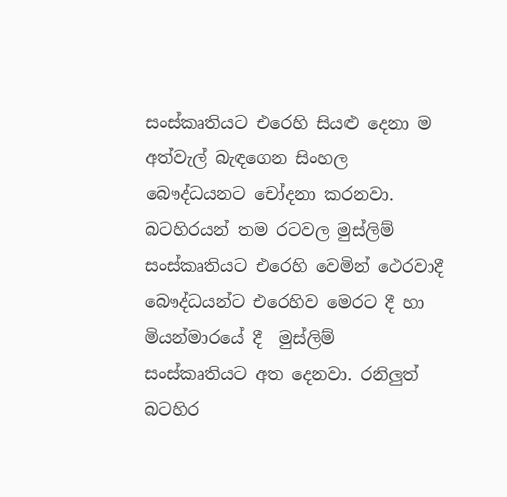සංස්කෘතියට එරෙහි සියළු දෙනා ම අත්වැල් බැඳගෙන සිංහල බෞද්ධයනට චෝදනා කරනවා. බටහිරයන් තම රටවල මුස්ලිම් සංස්කෘතියට එරෙහි වෙමින් ථෙරවාදී බෞද්ධයන්ට එරෙහිව මෙරට දී හා මියන්මාරයේ දී  මුස්ලිම් සංස්කෘතියට අත දෙනවා. රනිලුත් බටහිර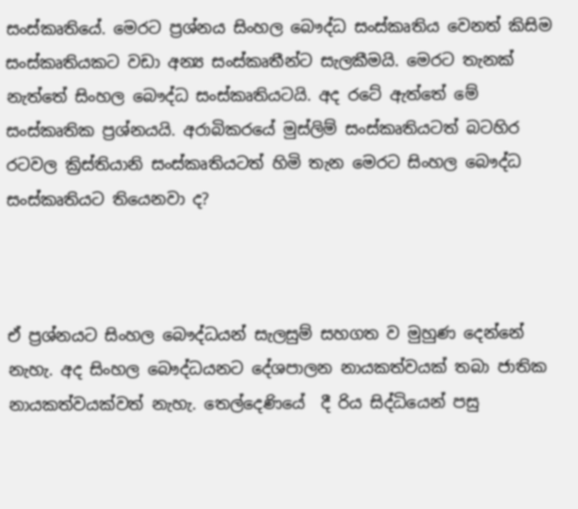සංස්කෘතියේ. මෙරට ප්‍රශ්නය සිංහල බෞද්ධ සංස්කෘතිය වෙනත් කිසිම සංස්කෘතියකට වඩා අන්‍ය සංස්කෘතීන්ට සැලකීමයි. මෙරට තැනක් නැත්තේ සිංහල බෞද්ධ සංස්කෘතියටයි. අද රටේ ඇත්තේ මේ සංස්කෘතික ප්‍රශ්නයයි. අරාබිකරයේ මුස්ලිම් සංස්කෘතියටත් බටහිර රටවල ක්‍රිස්තියානි සංස්කෘතියටත් හිමි තැන මෙරට සිංහල බෞද්ධ සංස්කෘතියට තියෙනවා ද?



ඒ ප්‍රශ්නයට සිංහල බෞද්ධයන් සැලසුම් සහගත ව මුහුණ දෙන්නේ නැහැ. අද සිංහල බෞද්ධයනට දේශපාලන නායකත්වයක් තබා ජාතික නායකත්වයක්වත් නැහැ. තෙල්දෙණියේ  දී රිය සිද්ධියෙන් පසු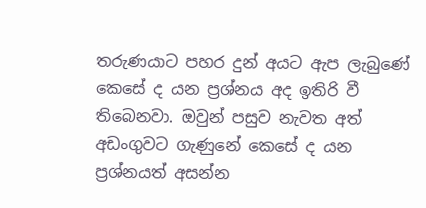තරුණයාට පහර දුන් අයට ඇප ලැබුණේ කෙසේ ද යන ප්‍රශ්නය අද ඉතිරි වී තිබෙනවා. ඔවුන් පසුව නැවත අත් අඩංගුවට ගැණුනේ කෙසේ ද යන ප්‍රශ්නයත් අසන්න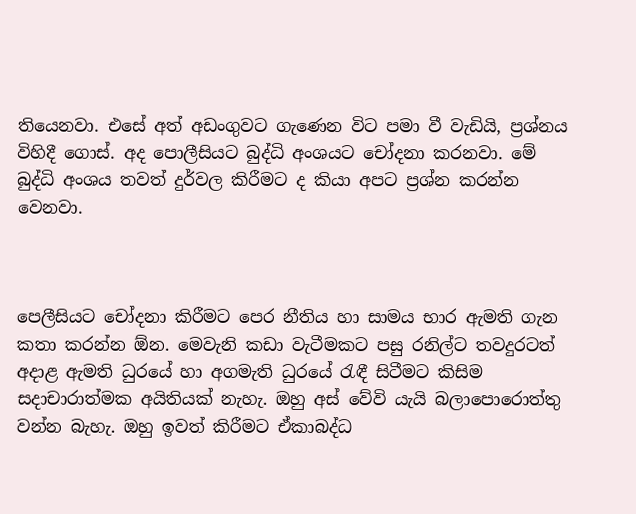තියෙනවා. එසේ අත් අඩංගුවට ගැණෙන විට පමා වී වැඩියි, ප්‍රශ්නය විහිදී ගොස්. අද පොලීසියට බුද්ධි අංශයට චෝදනා කරනවා. මේ බුද්ධි අංශය තවත් දුර්වල කිරීමට ද කියා අපට ප්‍රශ්න කරන්න වෙනවා.



පෙලීසියට චෝදනා කිරීමට පෙර නීතිය හා සාමය භාර ඇමති ගැන කතා කරන්න ඕන. මෙවැනි කඩා වැටීමකට පසු රනිල්ට තවදුරටත් අදාළ ඇමති ධුරයේ හා අගමැති ධුරයේ රැඳී සිටීමට කිසිම සදාචාරාත්මක අයිතියක් නැහැ. ඔහු අස් වේවි යැයි බලාපොරොත්තු වන්න බැහැ. ඔහු ඉවත් කිරීමට ඒකාබද්ධ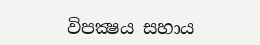විපක්‍ෂය සහාය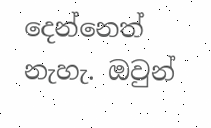දෙන්නෙත් නැහැ. ඔවුන්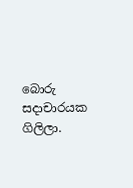බොරු සදාචාරයක ගිලිලා.